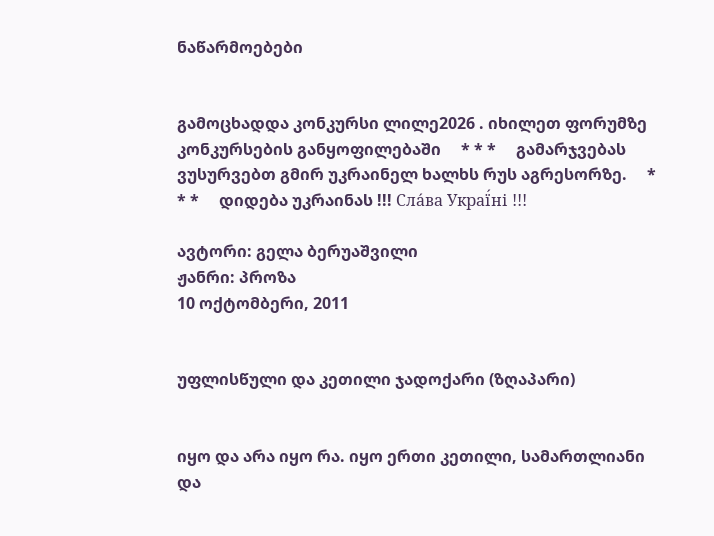ნაწარმოებები


გამოცხადდა კონკურსი ლილე2026 . იხილეთ ფორუმზე კონკურსების განყოფილებაში     * * *     გამარჯვებას ვუსურვებთ გმირ უკრაინელ ხალხს რუს აგრესორზე.     * * *     დიდება უკრაინას !!! Сла́ва Украї́ні !!!

ავტორი: გელა ბერუაშვილი
ჟანრი: პროზა
10 ოქტომბერი, 2011


უფლისწული და კეთილი ჯადოქარი (ზღაპარი)


იყო და არა იყო რა. იყო ერთი კეთილი, სამართლიანი და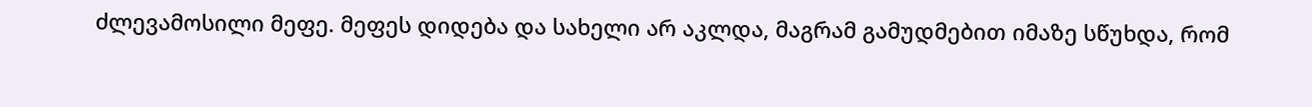ძლევამოსილი მეფე. მეფეს დიდება და სახელი არ აკლდა, მაგრამ გამუდმებით იმაზე სწუხდა, რომ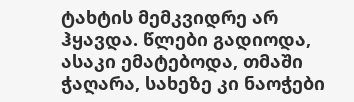ტახტის მემკვიდრე არ ჰყავდა. წლები გადიოდა, ასაკი ემატებოდა, თმაში ჭაღარა, სახეზე კი ნაოჭები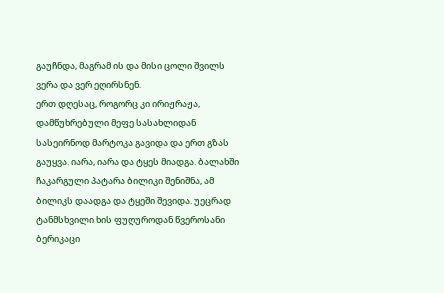გაუჩნდა, მაგრამ ის და მისი ცოლი შვილს ვერა და ვერ ეღირსნენ.
ერთ დღესაც, როგორც კი ირიჟრაჟა, დამწუხრებული მეფე სასახლიდან სასეირნოდ მარტოკა გავიდა და ერთ გზას გაუყვა. იარა, იარა და ტყეს მიადგა. ბალახში ჩაკარგული პატარა ბილიკი შენიშნა, ამ ბილიკს დაადგა და ტყეში შევიდა. უეცრად ტანმსხვილი ხის ფუღუროდან წვეროსანი ბერიკაცი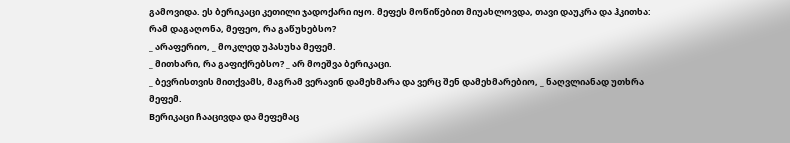გამოვიდა. ეს ბერიკაცი კეთილი ჯადოქარი იყო. მეფეს მოწიწებით მიუახლოვდა, თავი დაუკრა და ჰკითხა: რამ დაგაღონა, მეფეო, რა გაწუხებსო?
_ არაფერიო, _ მოკლედ უპასუხა მეფემ.
_ მითხარი, რა გაფიქრებსო? _ არ მოეშვა ბერიკაცი.
_ ბევრისთვის მითქვამს, მაგრამ ვერავინ დამეხმარა და ვერც შენ დამეხმარებიო, _ ნაღვლიანად უთხრა მეფემ.
Bერიკაცი ჩააცივდა და მეფემაც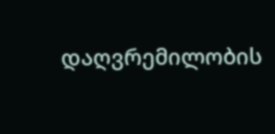დაღვრემილობის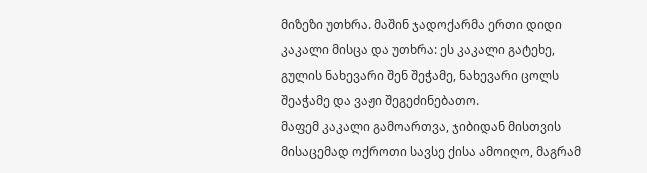მიზეზი უთხრა. მაშინ ჯადოქარმა ერთი დიდი კაკალი მისცა და უთხრა: ეს კაკალი გატეხე, გულის ნახევარი შენ შეჭამე, ნახევარი ცოლს შეაჭამე და ვაჟი შეგეძინებათო.
მაფემ კაკალი გამოართვა, ჯიბიდან მისთვის მისაცემად ოქროთი სავსე ქისა ამოიღო, მაგრამ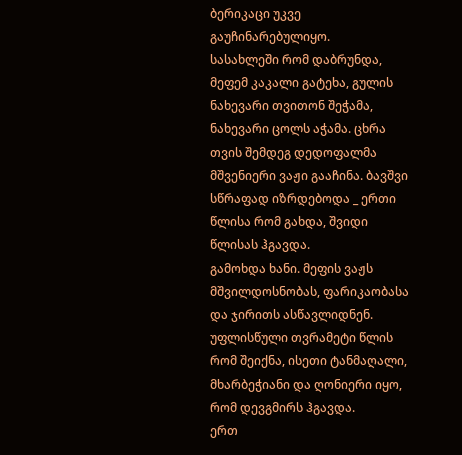ბერიკაცი უკვე გაუჩინარებულიყო.
სასახლეში რომ დაბრუნდა, მეფემ კაკალი გატეხა, გულის ნახევარი თვითონ შეჭამა, ნახევარი ცოლს აჭამა. ცხრა თვის შემდეგ დედოფალმა მშვენიერი ვაჟი გააჩინა. ბავშვი სწრაფად იზრდებოდა _ ერთი წლისა რომ გახდა, შვიდი წლისას ჰგავდა.
გამოხდა ხანი. მეფის ვაჟს მშვილდოსნობას, ფარიკაობასა და ჯირითს ასწავლიდნენ. უფლისწული თვრამეტი წლის რომ შეიქნა, ისეთი ტანმაღალი, მხარბეჭიანი და ღონიერი იყო, რომ დევგმირს ჰგავდა.
ერთ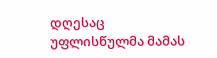დღესაც უფლისწულმა მამას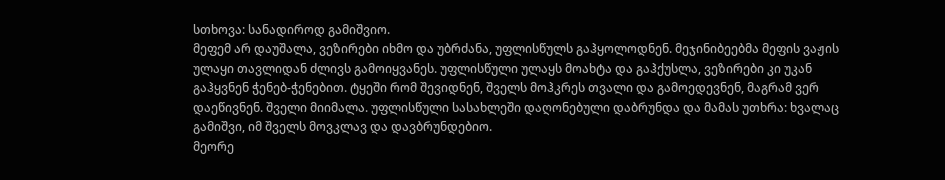სთხოვა: სანადიროდ გამიშვიო.
მეფემ არ დაუშალა, ვეზირები იხმო და უბრძანა, უფლისწულს გაჰყოლოდნენ. მეჯინიბეებმა მეფის ვაჟის ულაყი თავლიდან ძლივს გამოიყვანეს. უფლისწული ულაყს მოახტა და გაჰქუსლა, ვეზირები კი უკან გაჰყვნენ ჭენებ-ჭენებით. ტყეში რომ შევიდნენ, შველს მოჰკრეს თვალი და გამოედევნენ, მაგრამ ვერ დაეწივნენ. შველი მიიმალა. უფლისწული სასახლეში დაღონებული დაბრუნდა და მამას უთხრა: ხვალაც გამიშვი, იმ შველს მოვკლავ და დავბრუნდებიო.
მეორე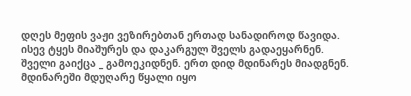დღეს მეფის ვაჟი ვეზირებთან ერთად სანადიროდ წავიდა. ისევ ტყეს მიაშურეს და დაკარგულ შველს გადაეყარნენ. შველი გაიქცა _ გამოეკიდნენ. ერთ დიდ მდინარეს მიადგნენ. მდინარეში მდუღარე წყალი იყო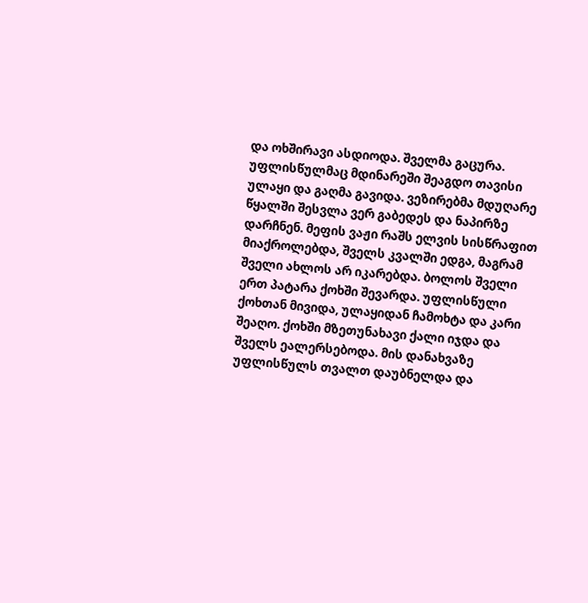და ოხშირავი ასდიოდა. შველმა გაცურა. უფლისწულმაც მდინარეში შეაგდო თავისი ულაყი და გაღმა გავიდა. ვეზირებმა მდუღარე წყალში შესვლა ვერ გაბედეს და ნაპირზე დარჩნენ. მეფის ვაჟი რაშს ელვის სისწრაფით მიაქროლებდა, შველს კვალში ედგა, მაგრამ შველი ახლოს არ იკარებდა. ბოლოს შველი ერთ პატარა ქოხში შევარდა. უფლისწული ქოხთან მივიდა, ულაყიდან ჩამოხტა და კარი შეაღო. ქოხში მზეთუნახავი ქალი იჯდა და შველს ეალერსებოდა. მის დანახვაზე უფლისწულს თვალთ დაუბნელდა და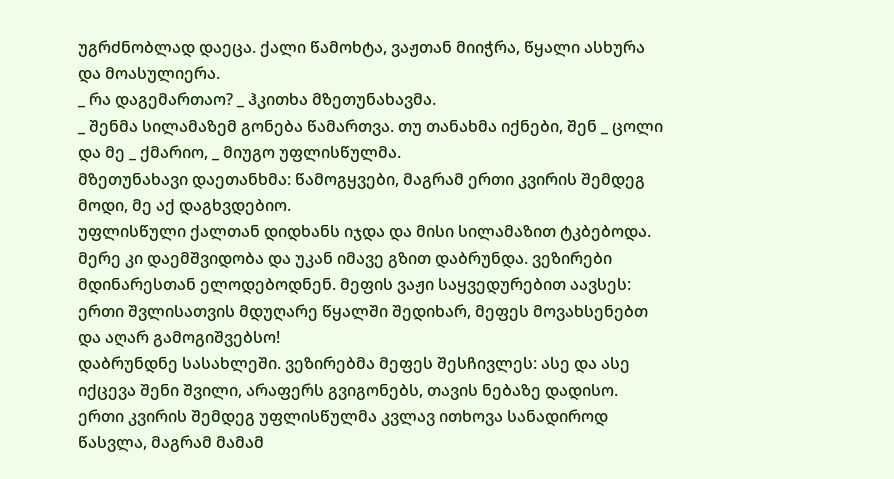უგრძნობლად დაეცა. ქალი წამოხტა, ვაჟთან მიიჭრა, წყალი ასხურა და მოასულიერა.
_ რა დაგემართაო? _ ჰკითხა მზეთუნახავმა.
_ შენმა სილამაზემ გონება წამართვა. თუ თანახმა იქნები, შენ _ ცოლი და მე _ ქმარიო, _ მიუგო უფლისწულმა.
მზეთუნახავი დაეთანხმა: წამოგყვები, მაგრამ ერთი კვირის შემდეგ მოდი, მე აქ დაგხვდებიო.
უფლისწული ქალთან დიდხანს იჯდა და მისი სილამაზით ტკბებოდა. მერე კი დაემშვიდობა და უკან იმავე გზით დაბრუნდა. ვეზირები მდინარესთან ელოდებოდნენ. მეფის ვაჟი საყვედურებით აავსეს: ერთი შვლისათვის მდუღარე წყალში შედიხარ, მეფეს მოვახსენებთ და აღარ გამოგიშვებსო!
დაბრუნდნე სასახლეში. ვეზირებმა მეფეს შესჩივლეს: ასე და ასე იქცევა შენი შვილი, არაფერს გვიგონებს, თავის ნებაზე დადისო.
ერთი კვირის შემდეგ უფლისწულმა კვლავ ითხოვა სანადიროდ წასვლა, მაგრამ მამამ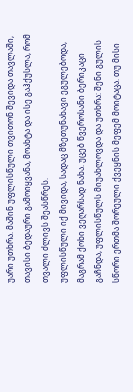უარი უთხრა. მაშინ უფლისწული თვითონ შევიდა თავლაში, თავისი ბედაური გამოიყვანა, მოახტა და ისე გაჰქუსლა, რომ თვალი ძლივს შეასწრეს.
უფლისწული იქ მივიდა, სადაც მზეთუნახავი ეგულებოდა, მაგრამ ქოხი ვეღარსად ნახა. უცებ წვეროსანი ბერიკაცი გაჩნდა, უფლისწულს მიუახლოვდა და უთხრა: შენი გულის სწორი ერთმა შორეული ქვეყნის მეფემ მოიტაცა. თუ მისი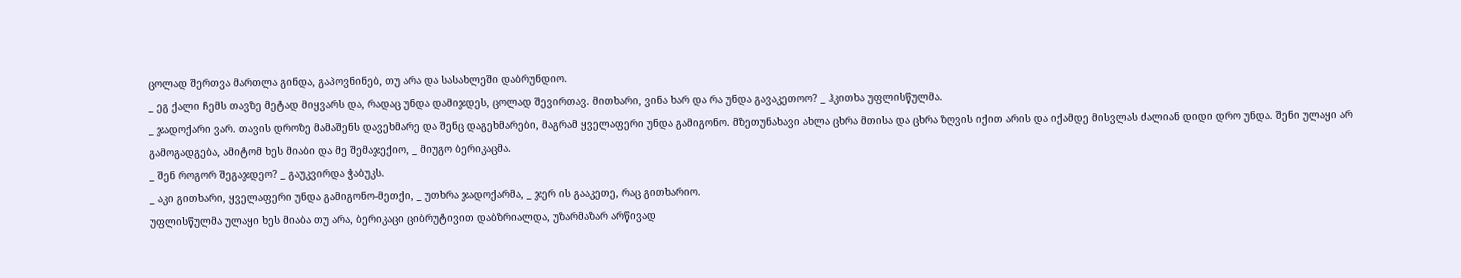ცოლად შერთვა მართლა გინდა, გაპოვნინებ, თუ არა და სასახლეში დაბრუნდიო.
_ ეგ ქალი ჩემს თავზე მეტად მიყვარს და, რადაც უნდა დამიჯდეს, ცოლად შევირთავ. მითხარი, ვინა ხარ და რა უნდა გავაკეთოო? _ ჰკითხა უფლისწულმა.
_ ჯადოქარი ვარ. თავის დროზე მამაშენს დავეხმარე და შენც დაგეხმარები, მაგრამ ყველაფერი უნდა გამიგონო. მზეთუნახავი ახლა ცხრა მთისა და ცხრა ზღვის იქით არის და იქამდე მისვლას ძალიან დიდი დრო უნდა. შენი ულაყი არ გამოგადგება, ამიტომ ხეს მიაბი და მე შემაჯექიო, _ მიუგო ბერიკაცმა.
_ შენ როგორ შეგაჯდეო? _ გაუკვირდა ჭაბუკს.
_ აკი გითხარი, ყველაფერი უნდა გამიგონო-მეთქი, _ უთხრა ჯადოქარმა, _ ჯერ ის გააკეთე, რაც გითხარიო.
უფლისწულმა ულაყი ხეს მიაბა თუ არა, ბერიკაცი ციბრუტივით დაბზრიალდა, უზარმაზარ არწივად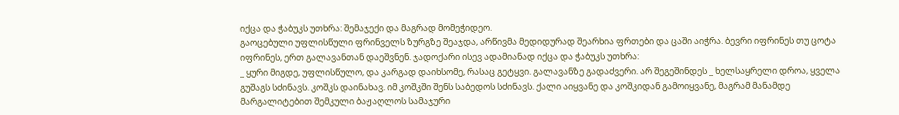იქცა და ჭაბუკს უთხრა: შემაჯექი და მაგრად მომეჭიდეო.
გაოცებული უფლისწული ფრინველს ზურგზე შეაჯდა, არწივმა მედიდურად შეარხია ფრთები და ცაში აიჭრა. ბევრი იფრინეს თუ ცოტა იფრინეს, ერთ გალავანთან დაეშვნენ. ჯადოქარი ისევ ადამიანად იქცა და ჭაბუკს უთხრა:
_ ყური მიგდე, უფლისწულო, და კარგად დაიხსომე, რასაც გეტყვი. გალავანზე გადაძვერი. არ შეგეშინდეს _ ხელსაყრელი დროა, ყველა გუშაგს სძინავს. კოშკს დაინახავ. იმ კოშკში შენს საბედოს სძინავს. ქალი აიყვანე და კოშკიდან გამოიყვანე, მაგრამ მანამდე მარგალიტებით შემკული ბაჟაღლოს სამაჯური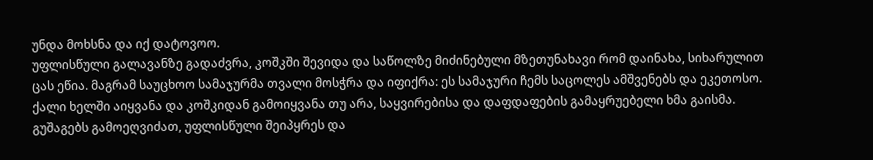უნდა მოხსნა და იქ დატოვოო.
უფლისწული გალავანზე გადაძვრა, კოშკში შევიდა და საწოლზე მიძინებული მზეთუნახავი რომ დაინახა, სიხარულით ცას ეწია. მაგრამ საუცხოო სამაჯურმა თვალი მოსჭრა და იფიქრა: ეს სამაჯური ჩემს საცოლეს ამშვენებს და ეკეთოსო. ქალი ხელში აიყვანა და კოშკიდან გამოიყვანა თუ არა, საყვირებისა და დაფდაფების გამაყრუებელი ხმა გაისმა. გუშაგებს გამოეღვიძათ, უფლისწული შეიპყრეს და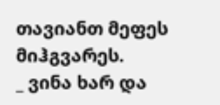თავიანთ მეფეს მიჰგვარეს.
_ ვინა ხარ და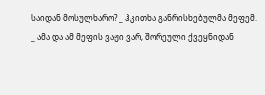საიდან მოსულხარო? _ ჰკითხა განრისხებულმა მეფემ.
_ ამა და ამ მეფის ვაჟი ვარ, შორეული ქვეყნიდან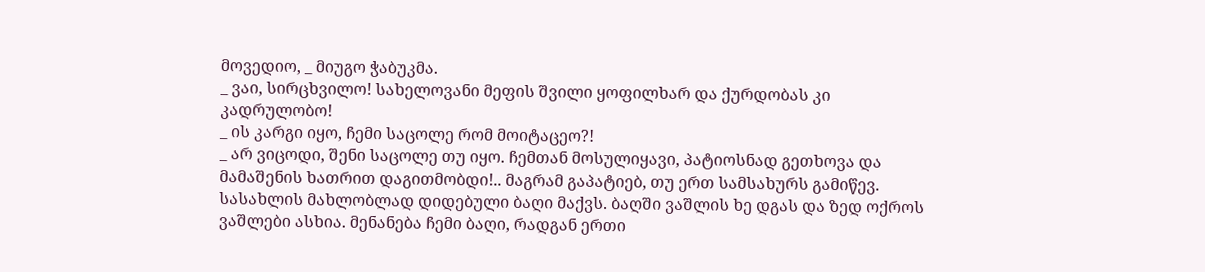მოვედიო, _ მიუგო ჭაბუკმა.
_ ვაი, სირცხვილო! სახელოვანი მეფის შვილი ყოფილხარ და ქურდობას კი კადრულობო!
_ ის კარგი იყო, ჩემი საცოლე რომ მოიტაცეო?!
_ არ ვიცოდი, შენი საცოლე თუ იყო. ჩემთან მოსულიყავი, პატიოსნად გეთხოვა და მამაშენის ხათრით დაგითმობდი!.. მაგრამ გაპატიებ, თუ ერთ სამსახურს გამიწევ. სასახლის მახლობლად დიდებული ბაღი მაქვს. ბაღში ვაშლის ხე დგას და ზედ ოქროს ვაშლები ასხია. მენანება ჩემი ბაღი, რადგან ერთი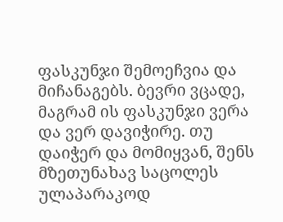ფასკუნჯი შემოეჩვია და მიჩანაგებს. ბევრი ვცადე, მაგრამ ის ფასკუნჯი ვერა და ვერ დავიჭირე. თუ დაიჭერ და მომიყვან, შენს მზეთუნახავ საცოლეს ულაპარაკოდ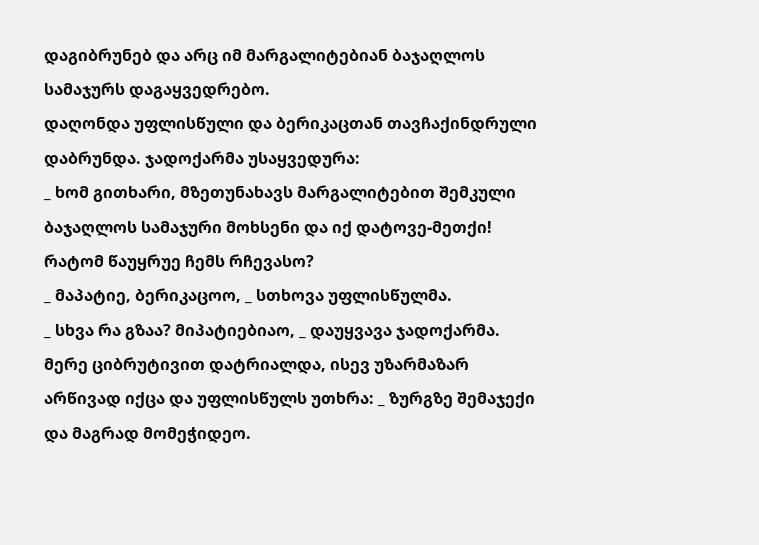დაგიბრუნებ და არც იმ მარგალიტებიან ბაჯაღლოს სამაჯურს დაგაყვედრებო.
დაღონდა უფლისწული და ბერიკაცთან თავჩაქინდრული დაბრუნდა. ჯადოქარმა უსაყვედურა:
_ ხომ გითხარი, მზეთუნახავს მარგალიტებით შემკული ბაჯაღლოს სამაჯური მოხსენი და იქ დატოვე-მეთქი! რატომ წაუყრუე ჩემს რჩევასო?
_ მაპატიე, ბერიკაცოო, _ სთხოვა უფლისწულმა.
_ სხვა რა გზაა? მიპატიებიაო, _ დაუყვავა ჯადოქარმა. მერე ციბრუტივით დატრიალდა, ისევ უზარმაზარ არწივად იქცა და უფლისწულს უთხრა: _ ზურგზე შემაჯექი და მაგრად მომეჭიდეო.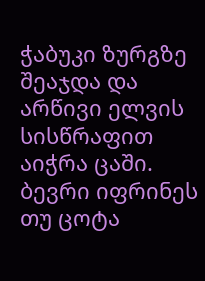ჭაბუკი ზურგზე შეაჯდა და არწივი ელვის სისწრაფით აიჭრა ცაში. ბევრი იფრინეს თუ ცოტა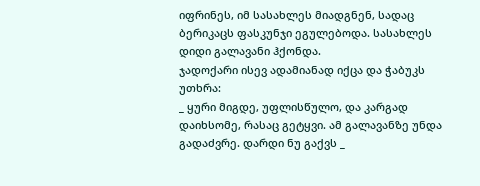იფრინეს, იმ სასახლეს მიადგნენ, სადაც ბერიკაცს ფასკუნჯი ეგულებოდა. სასახლეს დიდი გალავანი ჰქონდა.
ჯადოქარი ისევ ადამიანად იქცა და ჭაბუკს უთხრა:
_ ყური მიგდე, უფლისწულო, და კარგად დაიხსომე, რასაც გეტყვი. ამ გალავანზე უნდა გადაძვრე. დარდი ნუ გაქვს _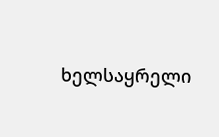ხელსაყრელი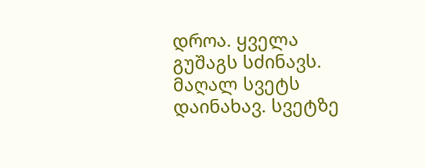დროა. ყველა გუშაგს სძინავს. მაღალ სვეტს დაინახავ. სვეტზე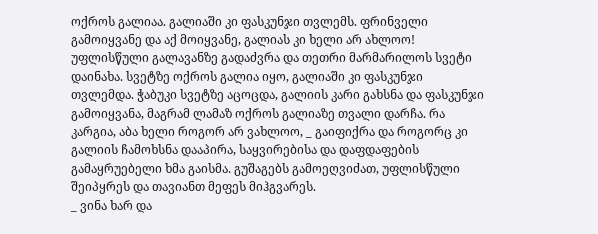ოქროს გალიაა. გალიაში კი ფასკუნჯი თვლემს. ფრინველი გამოიყვანე და აქ მოიყვანე, გალიას კი ხელი არ ახლოო!
უფლისწული გალავანზე გადაძვრა და თეთრი მარმარილოს სვეტი დაინახა. სვეტზე ოქროს გალია იყო, გალიაში კი ფასკუნჯი თვლემდა. ჭაბუკი სვეტზე აცოცდა, გალიის კარი გახსნა და ფასკუნჯი გამოიყვანა, მაგრამ ლამაზ ოქროს გალიაზე თვალი დარჩა. რა კარგია, აბა ხელი როგორ არ ვახლოო, _ გაიფიქრა და როგორც კი გალიის ჩამოხსნა დააპირა, საყვირებისა და დაფდაფების გამაყრუებელი ხმა გაისმა. გუშაგებს გამოეღვიძათ, უფლისწული შეიპყრეს და თავიანთ მეფეს მიჰგვარეს.
_ ვინა ხარ და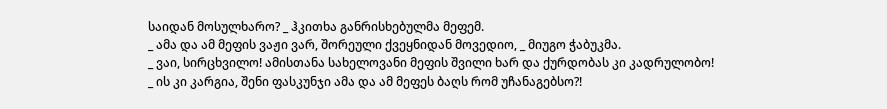საიდან მოსულხარო? _ ჰკითხა განრისხებულმა მეფემ.
_ ამა და ამ მეფის ვაჟი ვარ, შორეული ქვეყნიდან მოვედიო, _ მიუგო ჭაბუკმა.
_ ვაი, სირცხვილო! ამისთანა სახელოვანი მეფის შვილი ხარ და ქურდობას კი კადრულობო!
_ ის კი კარგია, შენი ფასკუნჯი ამა და ამ მეფეს ბაღს რომ უჩანაგებსო?!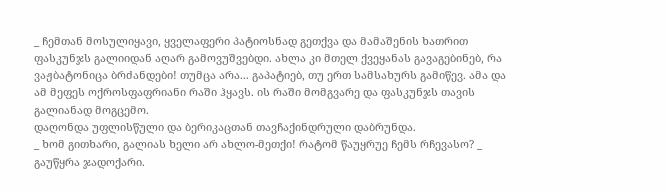_ ჩემთან მოსულიყავი, ყველაფერი პატიოსნად გეთქვა და მამაშენის ხათრით ფასკუნჯს გალიიდან აღარ გამოვუშვებდი. ახლა კი მთელ ქვეყანას გავაგებინებ, რა ვაჟბატონიცა ბრძანდები! თუმცა არა... გაპატიებ, თუ ერთ სამსახურს გამიწევ. ამა და ამ მეფეს ოქროსფაფრიანი რაში ჰყავს. ის რაში მომგვარე და ფასკუნჯს თავის გალიანად მოგცემო.
დაღონდა უფლისწული და ბერიკაცთან თავჩაქინდრული დაბრუნდა.
_ ხომ გითხარი, გალიას ხელი არ ახლო-მეთქი! რატომ წაუყრუე ჩემს რჩევასო? _ გაუწყრა ჯადოქარი.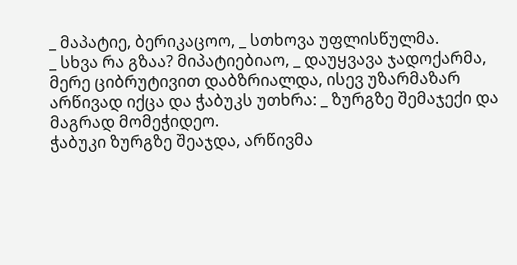_ მაპატიე, ბერიკაცოო, _ სთხოვა უფლისწულმა.
_ სხვა რა გზაა? მიპატიებიაო, _ დაუყვავა ჯადოქარმა, მერე ციბრუტივით დაბზრიალდა, ისევ უზარმაზარ არწივად იქცა და ჭაბუკს უთხრა: _ ზურგზე შემაჯექი და მაგრად მომეჭიდეო.
ჭაბუკი ზურგზე შეაჯდა, არწივმა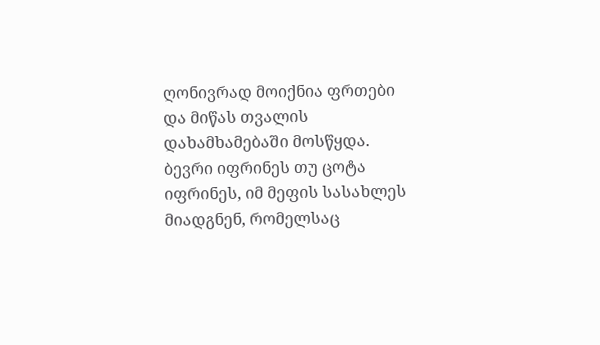ღონივრად მოიქნია ფრთები და მიწას თვალის დახამხამებაში მოსწყდა. ბევრი იფრინეს თუ ცოტა იფრინეს, იმ მეფის სასახლეს მიადგნენ, რომელსაც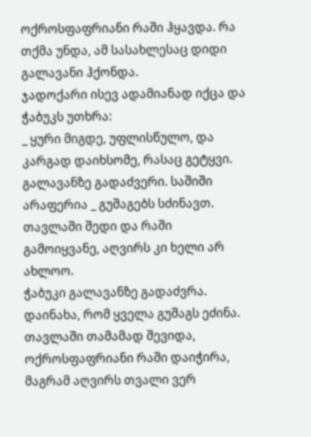ოქროსფაფრიანი რაში ჰყავდა. რა თქმა უნდა, ამ სასახლესაც დიდი გალავანი ჰქონდა.
ჯადოქარი ისევ ადამიანად იქცა და ჭაბუკს უთხრა:
_ ყური მიგდე, უფლისწულო, და კარგად დაიხსომე, რასაც გეტყვი. გალავანზე გადაძვერი. საშიში არაფერია _ გუშაგებს სძინავთ. თავლაში შედი და რაში გამოიყვანე, აღვირს კი ხელი არ ახლოო.
ჭაბუკი გალავანზე გადაძვრა. დაინახა, რომ ყველა გუშაგს ეძინა. თავლაში თამამად შევიდა, ოქროსფაფრიანი რაში დაიჭირა, მაგრამ აღვირს თვალი ვერ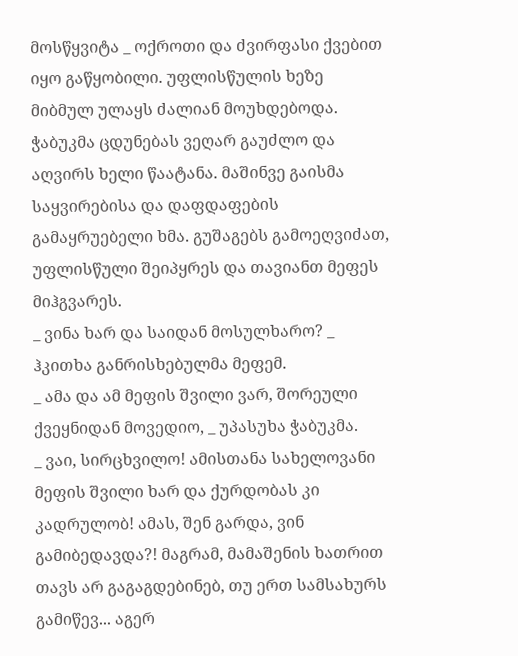მოსწყვიტა _ ოქროთი და ძვირფასი ქვებით იყო გაწყობილი. უფლისწულის ხეზე მიბმულ ულაყს ძალიან მოუხდებოდა. ჭაბუკმა ცდუნებას ვეღარ გაუძლო და აღვირს ხელი წაატანა. მაშინვე გაისმა საყვირებისა და დაფდაფების გამაყრუებელი ხმა. გუშაგებს გამოეღვიძათ, უფლისწული შეიპყრეს და თავიანთ მეფეს მიჰგვარეს.
_ ვინა ხარ და საიდან მოსულხარო? _ ჰკითხა განრისხებულმა მეფემ.
_ ამა და ამ მეფის შვილი ვარ, შორეული ქვეყნიდან მოვედიო, _ უპასუხა ჭაბუკმა.
_ ვაი, სირცხვილო! ამისთანა სახელოვანი მეფის შვილი ხარ და ქურდობას კი კადრულობ! ამას, შენ გარდა, ვინ გამიბედავდა?! მაგრამ, მამაშენის ხათრით თავს არ გაგაგდებინებ, თუ ერთ სამსახურს გამიწევ... აგერ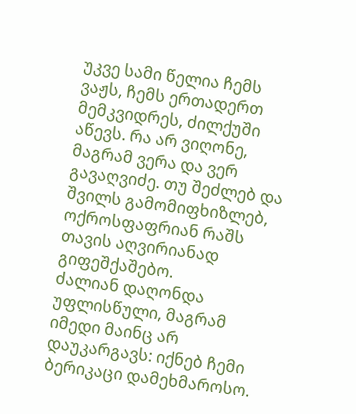უკვე სამი წელია ჩემს ვაჟს, ჩემს ერთადერთ მემკვიდრეს, ძილქუში აწევს. რა არ ვიღონე, მაგრამ ვერა და ვერ გავაღვიძე. თუ შეძლებ და შვილს გამომიფხიზლებ, ოქროსფაფრიან რაშს თავის აღვირიანად გიფეშქაშებო.
ძალიან დაღონდა უფლისწული, მაგრამ იმედი მაინც არ დაუკარგავს: იქნებ ჩემი ბერიკაცი დამეხმაროსო.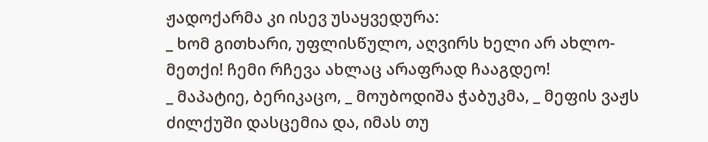ჟადოქარმა კი ისევ უსაყვედურა:
_ ხომ გითხარი, უფლისწულო, აღვირს ხელი არ ახლო-მეთქი! ჩემი რჩევა ახლაც არაფრად ჩააგდეო!
_ მაპატიე, ბერიკაცო, _ მოუბოდიშა ჭაბუკმა, _ მეფის ვაჟს ძილქუში დასცემია და, იმას თუ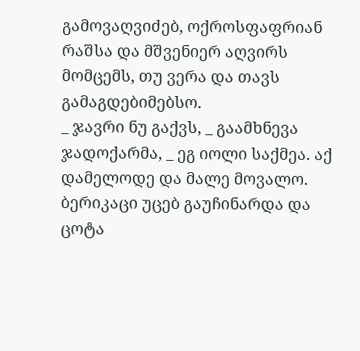გამოვაღვიძებ, ოქროსფაფრიან რაშსა და მშვენიერ აღვირს მომცემს, თუ ვერა და თავს გამაგდებიმებსო.
_ ჯავრი ნუ გაქვს, _ გაამხნევა ჯადოქარმა, _ ეგ იოლი საქმეა. აქ დამელოდე და მალე მოვალო.
ბერიკაცი უცებ გაუჩინარდა და ცოტა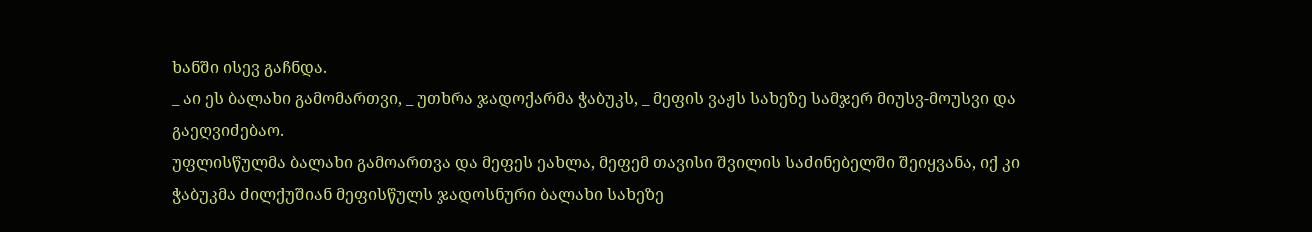ხანში ისევ გაჩნდა.
_ აი ეს ბალახი გამომართვი, _ უთხრა ჯადოქარმა ჭაბუკს, _ მეფის ვაჟს სახეზე სამჯერ მიუსვ-მოუსვი და გაეღვიძებაო.
უფლისწულმა ბალახი გამოართვა და მეფეს ეახლა, მეფემ თავისი შვილის საძინებელში შეიყვანა, იქ კი ჭაბუკმა ძილქუშიან მეფისწულს ჯადოსნური ბალახი სახეზე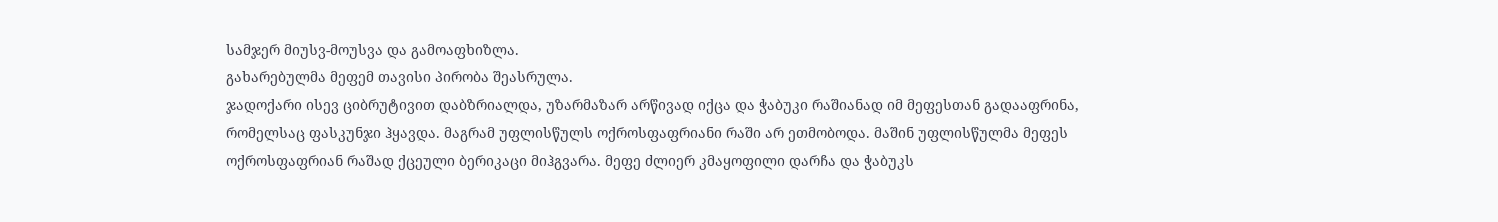სამჯერ მიუსვ-მოუსვა და გამოაფხიზლა.
გახარებულმა მეფემ თავისი პირობა შეასრულა.
ჯადოქარი ისევ ციბრუტივით დაბზრიალდა, უზარმაზარ არწივად იქცა და ჭაბუკი რაშიანად იმ მეფესთან გადააფრინა, რომელსაც ფასკუნჯი ჰყავდა. მაგრამ უფლისწულს ოქროსფაფრიანი რაში არ ეთმობოდა. მაშინ უფლისწულმა მეფეს ოქროსფაფრიან რაშად ქცეული ბერიკაცი მიჰგვარა. მეფე ძლიერ კმაყოფილი დარჩა და ჭაბუკს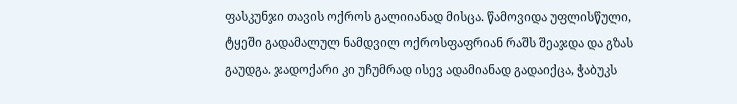ფასკუნჯი თავის ოქროს გალიიანად მისცა. წამოვიდა უფლისწული, ტყეში გადამალულ ნამდვილ ოქროსფაფრიან რაშს შეაჯდა და გზას გაუდგა. ჯადოქარი კი უჩუმრად ისევ ადამიანად გადაიქცა, ჭაბუკს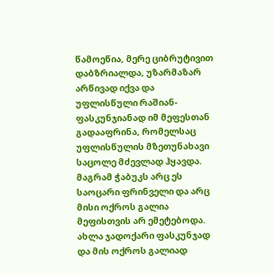წამოეწია, მერე ციბრუტივით დაბზრიალდა, უზარმაზარ არწივად იქვა და უფლისწული რაშიან-ფასკუნჯიანად იმ მეფესთან გადააფრინა, რომელსაც უფლისწულის მზეთუნახავი საცოლე მძევლად ჰყავდა. მაგრამ ჭაბუკს არც ეს საოცარი ფრინველი და არც მისი ოქროს გალია მეფისთვის არ ემეტებოდა. ახლა ჯადოქარი ფასკუნჯად და მის ოქროს გალიად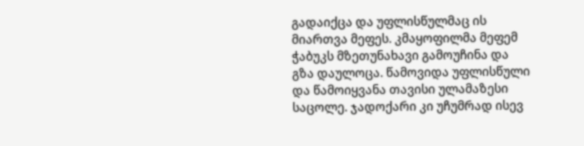გადაიქცა და უფლისწულმაც ის მიართვა მეფეს. კმაყოფილმა მეფემ ჭაბუკს მზეთუნახავი გამოუჩინა და გზა დაულოცა. წამოვიდა უფლისწული და წამოიყვანა თავისი ულამაზესი საცოლე. ჯადოქარი კი უჩუმრად ისევ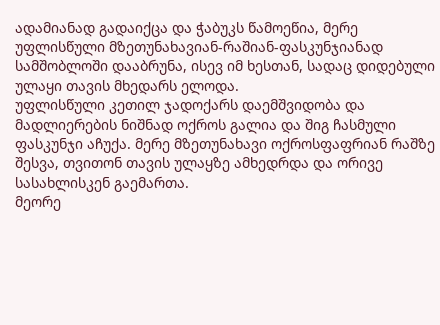ადამიანად გადაიქცა და ჭაბუკს წამოეწია, მერე უფლისწული მზეთუნახავიან-რაშიან-ფასკუნჯიანად სამშობლოში დააბრუნა, ისევ იმ ხესთან, სადაც დიდებული ულაყი თავის მხედარს ელოდა.
უფლისწული კეთილ ჯადოქარს დაემშვიდობა და მადლიერების ნიშნად ოქროს გალია და შიგ ჩასმული ფასკუნჯი აჩუქა. მერე მზეთუნახავი ოქროსფაფრიან რაშზე შესვა, თვითონ თავის ულაყზე ამხედრდა და ორივე სასახლისკენ გაემართა.
მეორე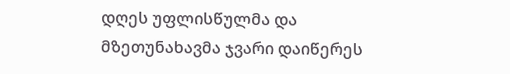დღეს უფლისწულმა და მზეთუნახავმა ჯვარი დაიწერეს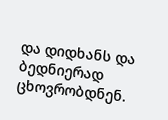და დიდხანს და ბედნიერად ცხოვრობდნენ.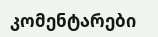კომენტარები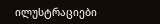ილუსტრაციები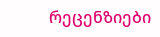რეცენზიები